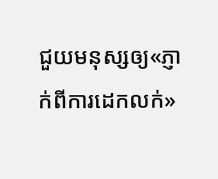ជួយមនុស្សឲ្យ«ភ្ញាក់ពីការដេកលក់»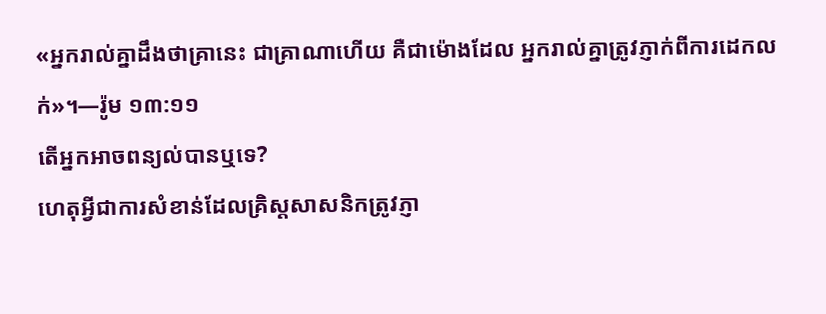«អ្នករាល់គ្នាដឹងថាគ្រានេះ ជាគ្រាណាហើយ គឺជាម៉ោងដែល អ្នករាល់គ្នាត្រូវភ្ញាក់ពីការដេកលក់»។—រ៉ូម ១៣:១១
តើអ្នកអាចពន្យល់បានឬទេ?
ហេតុអ្វីជាការសំខាន់ដែលគ្រិស្តសាសនិកត្រូវភ្ញា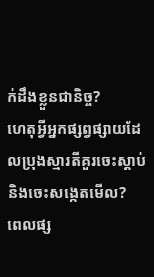ក់ដឹងខ្លួនជានិច្ច?
ហេតុអ្វីអ្នកផ្សព្វផ្សាយដែលប្រុងស្មារតីគួរចេះស្ដាប់និងចេះសង្កេតមើល?
ពេលផ្ស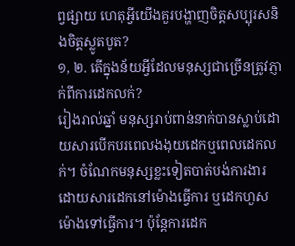ព្វផ្សាយ ហេតុអ្វីយើងគួរបង្ហាញចិត្តសប្បុរសនិងចិត្តស្លូតបូត?
១, ២. តើក្នុងន័យអ្វីដែលមនុស្សជាច្រើនត្រូវភ្ញាក់ពីការដេកលក់?
រៀងរាល់ឆ្នាំ មនុស្សរាប់ពាន់នាក់បានស្លាប់ដោយសារបើកបរពេលងងុយដេកឬពេលដេកលក់។ ចំណែកមនុស្សខ្លះទៀតបាត់បង់ការងារដោយសារដេកនៅម៉ោងធ្វើការ ឬដេកហួសម៉ោងទៅធ្វើការ។ ប៉ុន្តែការដេក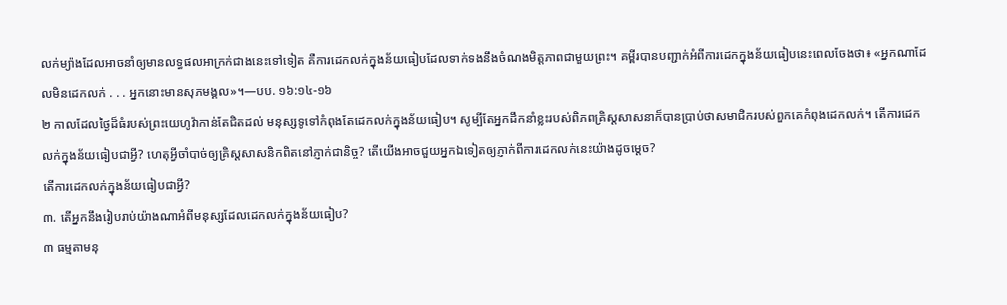លក់ម្យ៉ាងដែលអាចនាំឲ្យមានលទ្ធផលអាក្រក់ជាងនេះទៅទៀត គឺការដេកលក់ក្នុងន័យធៀបដែលទាក់ទងនឹងចំណងមិត្តភាពជាមួយព្រះ។ គម្ពីរបានបញ្ជាក់អំពីការដេកក្នុងន័យធៀបនេះពេលចែងថា៖ «អ្នកណាដែលមិនដេកលក់ . . . អ្នកនោះមានសុភមង្គល»។—បប. ១៦:១៤-១៦
២ កាលដែលថ្ងៃដ៏ធំរបស់ព្រះយេហូវ៉ាកាន់តែជិតដល់ មនុស្សទូទៅកំពុងតែដេកលក់ក្នុងន័យធៀប។ សូម្បីតែអ្នកដឹកនាំខ្លះរបស់ពិភពគ្រិស្តសាសនាក៏បានប្រាប់ថាសមាជិករបស់ពួកគេកំពុងដេកលក់។ តើការដេកលក់ក្នុងន័យធៀបជាអ្វី? ហេតុអ្វីចាំបាច់ឲ្យគ្រិស្តសាសនិកពិតនៅភ្ញាក់ជានិច្ច? តើយើងអាចជួយអ្នកឯទៀតឲ្យភ្ញាក់ពីការដេកលក់នេះយ៉ាងដូចម្ដេច?
តើការដេកលក់ក្នុងន័យធៀបជាអ្វី?
៣. តើអ្នកនឹងរៀបរាប់យ៉ាងណាអំពីមនុស្សដែលដេកលក់ក្នុងន័យធៀប?
៣ ធម្មតាមនុ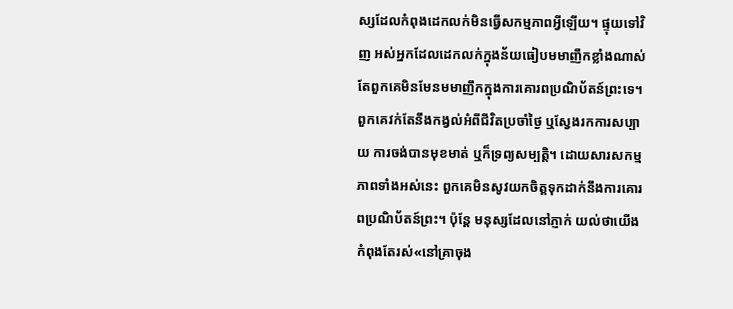ស្សដែលកំពុងដេកលក់មិនធ្វើសកម្មភាពអ្វីឡើយ។ ផ្ទុយទៅវិញ អស់អ្នកដែលដេកលក់ក្នុងន័យធៀបមមាញឹកខ្លាំងណាស់តែពួកគេមិនមែនមមាញឹកក្នុងការគោរពប្រណិប័តន៍ព្រះទេ។ ពួកគេវក់តែនឹងកង្វល់អំពីជីវិតប្រចាំថ្ងៃ ឬស្វែងរកការសប្បាយ ការចង់បានមុខមាត់ ឬក៏ទ្រព្យសម្បត្ដិ។ ដោយសារសកម្មភាពទាំងអស់នេះ ពួកគេមិនសូវយកចិត្តទុកដាក់នឹងការគោរពប្រណិប័តន៍ព្រះ។ ប៉ុន្តែ មនុស្សដែលនៅភ្ញាក់ យល់ថាយើងកំពុងតែរស់«នៅគ្រាចុង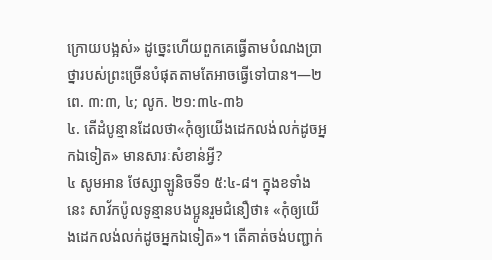ក្រោយបង្អស់» ដូច្នេះហើយពួកគេធ្វើតាមបំណងប្រាថ្នារបស់ព្រះច្រើនបំផុតតាមតែអាចធ្វើទៅបាន។—២ពេ. ៣:៣, ៤; លូក. ២១:៣៤-៣៦
៤. តើដំបូន្មានដែលថា«កុំឲ្យយើងដេកលង់លក់ដូចអ្នកឯទៀត» មានសារៈសំខាន់អ្វី?
៤ សូមអាន ថែស្សាឡូនិចទី១ ៥:៤-៨។ ក្នុងខទាំងនេះ សាវ័កប៉ូលទូន្មានបងប្អូនរួមជំនឿថា៖ «កុំឲ្យយើងដេកលង់លក់ដូចអ្នកឯទៀត»។ តើគាត់ចង់បញ្ជាក់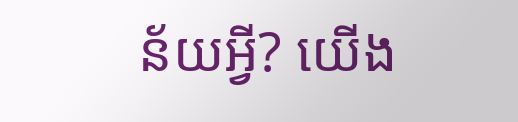ន័យអ្វី? យើង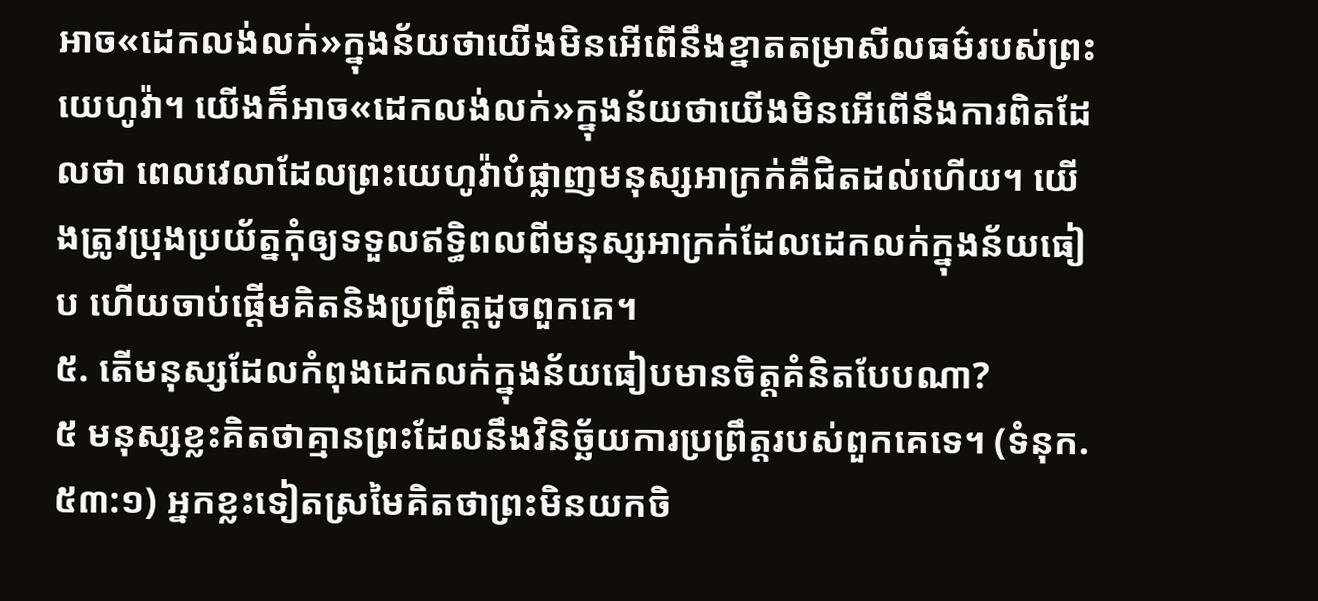អាច«ដេកលង់លក់»ក្នុងន័យថាយើងមិនអើពើនឹងខ្នាតតម្រាសីលធម៌របស់ព្រះយេហូវ៉ា។ យើងក៏អាច«ដេកលង់លក់»ក្នុងន័យថាយើងមិនអើពើនឹងការពិតដែលថា ពេលវេលាដែលព្រះយេហូវ៉ាបំផ្លាញមនុស្សអាក្រក់គឺជិតដល់ហើយ។ យើងត្រូវប្រុងប្រយ័ត្នកុំឲ្យទទួលឥទ្ធិពលពីមនុស្សអាក្រក់ដែលដេកលក់ក្នុងន័យធៀប ហើយចាប់ផ្ដើមគិតនិងប្រព្រឹត្តដូចពួកគេ។
៥. តើមនុស្សដែលកំពុងដេកលក់ក្នុងន័យធៀបមានចិត្តគំនិតបែបណា?
៥ មនុស្សខ្លះគិតថាគ្មានព្រះដែលនឹងវិនិច្ឆ័យការប្រព្រឹត្តរបស់ពួកគេទេ។ (ទំនុក. ៥៣:១) អ្នកខ្លះទៀតស្រមៃគិតថាព្រះមិនយកចិ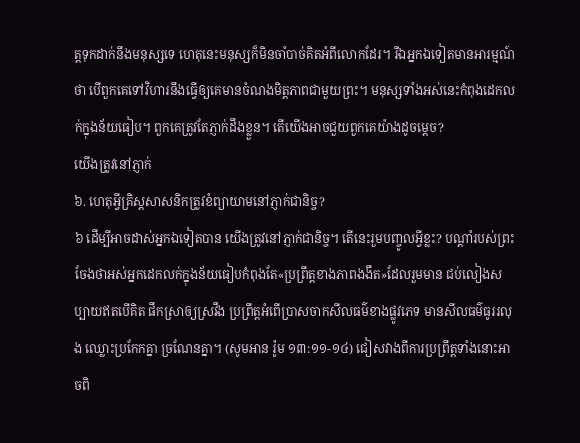ត្តទុកដាក់នឹងមនុស្សទេ ហេតុនេះមនុស្សក៏មិនចាំបាច់គិតអំពីលោកដែរ។ រីឯអ្នកឯទៀតមានអារម្មណ៍ថា បើពួកគេទៅវិហារនឹងធ្វើឲ្យគេមានចំណងមិត្តភាពជាមួយព្រះ។ មនុស្សទាំងអស់នេះកំពុងដេកលក់ក្នុងន័យធៀប។ ពួកគេត្រូវតែភ្ញាក់ដឹងខ្លួន។ តើយើងអាចជួយពួកគេយ៉ាងដូចម្ដេច?
យើងត្រូវនៅភ្ញាក់
៦. ហេតុអ្វីគ្រិស្តសាសនិកត្រូវខំព្យាយាមនៅភ្ញាក់ជានិច្ច?
៦ ដើម្បីអាចដាស់អ្នកឯទៀតបាន យើងត្រូវនៅភ្ញាក់ជានិច្ច។ តើនេះរួមបញ្ចូលអ្វីខ្លះ? បណ្ដាំរបស់ព្រះចែងថាអស់អ្នកដេកលក់ក្នុងន័យធៀបកំពុងតែ«ប្រព្រឹត្តខាងភាពងងឹត»ដែលរួមមាន ជប់លៀងសប្បាយឥតបើគិត ផឹកស្រាឲ្យស្រវឹង ប្រព្រឹត្តអំពើប្រាសចាកសីលធម៌ខាងផ្លូវភេទ មានសីលធម៌ធូររលុង ឈ្លោះប្រកែកគ្នា ច្រណែនគ្នា។ (សូមអាន រ៉ូម ១៣:១១-១៤) ជៀសវាងពីការប្រព្រឹត្តទាំងនោះអាចពិ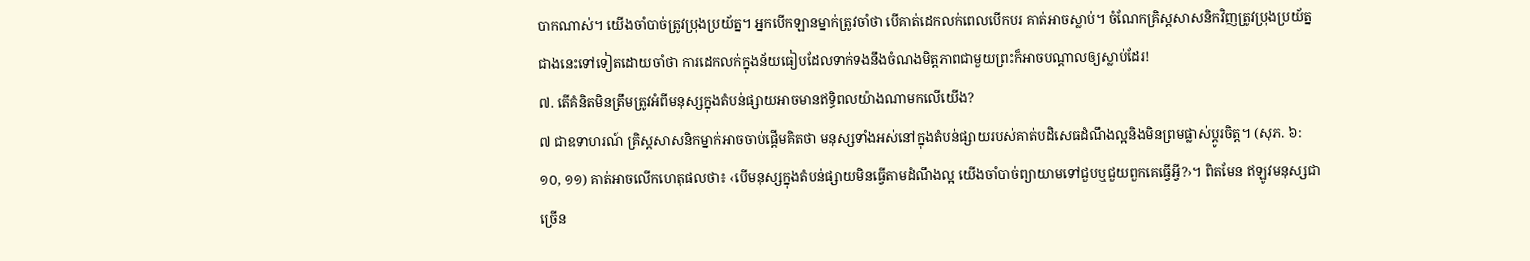បាកណាស់។ យើងចាំបាច់ត្រូវប្រុងប្រយ័ត្ន។ អ្នកបើកឡានម្នាក់ត្រូវចាំថា បើគាត់ដេកលក់ពេលបើកបរ គាត់អាចស្លាប់។ ចំណែកគ្រិស្តសាសនិកវិញត្រូវប្រុងប្រយ័ត្នជាងនេះទៅទៀតដោយចាំថា ការដេកលក់ក្នុងន័យធៀបដែលទាក់ទងនឹងចំណងមិត្តភាពជាមួយព្រះក៏អាចបណ្ដាលឲ្យស្លាប់ដែរ!
៧. តើគំនិតមិនត្រឹមត្រូវអំពីមនុស្សក្នុងតំបន់ផ្សាយអាចមានឥទ្ធិពលយ៉ាងណាមកលើយើង?
៧ ជាឧទាហរណ៍ គ្រិស្តសាសនិកម្នាក់អាចចាប់ផ្ដើមគិតថា មនុស្សទាំងអស់នៅក្នុងតំបន់ផ្សាយរបស់គាត់បដិសេធដំណឹងល្អនិងមិនព្រមផ្លាស់ប្ដូរចិត្ត។ (សុភ. ៦:១០, ១១) គាត់អាចលើកហេតុផលថា៖ ‹បើមនុស្សក្នុងតំបន់ផ្សាយមិនធ្វើតាមដំណឹងល្អ យើងចាំបាច់ព្យាយាមទៅជួបឬជួយពួកគេធ្វើអ្វី?›។ ពិតមែន ឥឡូវមនុស្សជាច្រើន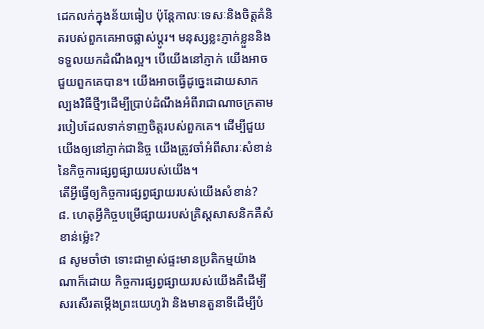ដេកលក់ក្នុងន័យធៀប ប៉ុន្តែកាលៈទេសៈនិងចិត្តគំនិតរបស់ពួកគេអាចផ្លាស់ប្ដូរ។ មនុស្សខ្លះភ្ញាក់ខ្លួននិងទទួលយកដំណឹងល្អ។ បើយើងនៅភ្ញាក់ យើងអាចជួយពួកគេបាន។ យើងអាចធ្វើដូច្នេះដោយសាកល្បងវិធីថ្មីៗដើម្បីប្រាប់ដំណឹងអំពីរាជាណាចក្រតាមរបៀបដែលទាក់ទាញចិត្តរបស់ពួកគេ។ ដើម្បីជួយយើងឲ្យនៅភ្ញាក់ជានិច្ច យើងត្រូវចាំអំពីសារៈសំខាន់នៃកិច្ចការផ្សព្វផ្សាយរបស់យើង។
តើអ្វីធ្វើឲ្យកិច្ចការផ្សព្វផ្សាយរបស់យើងសំខាន់?
៨. ហេតុអ្វីកិច្ចបម្រើផ្សាយរបស់គ្រិស្តសាសនិកគឺសំខាន់ម្ល៉េះ?
៨ សូមចាំថា ទោះជាម្ចាស់ផ្ទះមានប្រតិកម្មយ៉ាងណាក៏ដោយ កិច្ចការផ្សព្វផ្សាយរបស់យើងគឺដើម្បីសរសើរតម្កើងព្រះយេហូវ៉ា និងមានតួនាទីដើម្បីបំ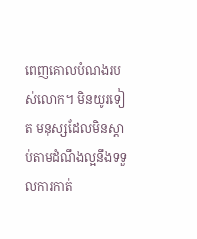ពេញគោលបំណងរបស់លោក។ មិនយូរទៀត មនុស្សដែលមិនស្ដាប់តាមដំណឹងល្អនឹងទទួលការកាត់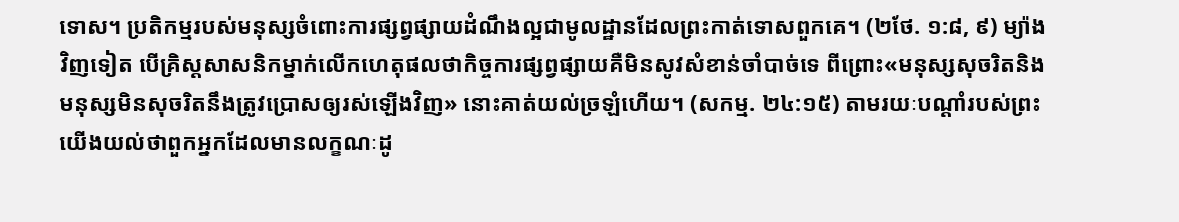ទោស។ ប្រតិកម្មរបស់មនុស្សចំពោះការផ្សព្វផ្សាយដំណឹងល្អជាមូលដ្ឋានដែលព្រះកាត់ទោសពួកគេ។ (២ថែ. ១:៨, ៩) ម្យ៉ាងវិញទៀត បើគ្រិស្តសាសនិកម្នាក់លើកហេតុផលថាកិច្ចការផ្សព្វផ្សាយគឺមិនសូវសំខាន់ចាំបាច់ទេ ពីព្រោះ«មនុស្សសុចរិតនិងមនុស្សមិនសុចរិតនឹងត្រូវប្រោសឲ្យរស់ឡើងវិញ» នោះគាត់យល់ច្រឡំហើយ។ (សកម្ម. ២៤:១៥) តាមរយៈបណ្ដាំរបស់ព្រះយើងយល់ថាពួកអ្នកដែលមានលក្ខណៈដូ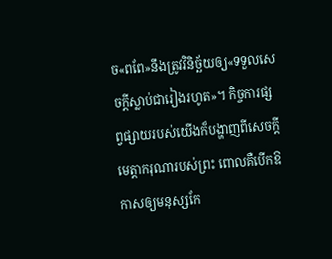ច«ពពែ»នឹងត្រូវវិនិច្ឆ័យឲ្យ«ទទួលសេចក្ដីស្លាប់ជារៀងរហូត»។ កិច្ចការផ្សព្វផ្សាយរបស់យើងក៏បង្ហាញពីសេចក្ដីមេត្ដាករុណារបស់ព្រះ ពោលគឺបើកឱកាសឲ្យមនុស្សកែ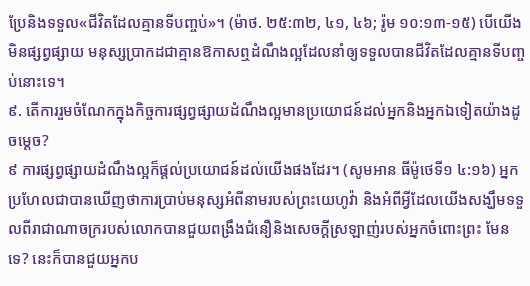ប្រែនិងទទួល«ជីវិតដែលគ្មានទីបញ្ចប់»។ (ម៉ាថ. ២៥:៣២, ៤១, ៤៦; រ៉ូម ១០:១៣-១៥) បើយើងមិនផ្សព្វផ្សាយ មនុស្សប្រាកដជាគ្មានឱកាសឮដំណឹងល្អដែលនាំឲ្យទទួលបានជីវិតដែលគ្មានទីបញ្ចប់នោះទេ។
៩. តើការរួមចំណែកក្នុងកិច្ចការផ្សព្វផ្សាយដំណឹងល្អមានប្រយោជន៍ដល់អ្នកនិងអ្នកឯទៀតយ៉ាងដូចម្ដេច?
៩ ការផ្សព្វផ្សាយដំណឹងល្អក៏ផ្ដល់ប្រយោជន៍ដល់យើងផងដែរ។ (សូមអាន ធីម៉ូថេទី១ ៤:១៦) អ្នកប្រហែលជាបានឃើញថាការប្រាប់មនុស្សអំពីនាមរបស់ព្រះយេហូវ៉ា និងអំពីអ្វីដែលយើងសង្ឃឹមទទួលពីរាជាណាចក្ររបស់លោកបានជួយពង្រឹងជំនឿនិងសេចក្ដីស្រឡាញ់របស់អ្នកចំពោះព្រះ មែនទេ? នេះក៏បានជួយអ្នកប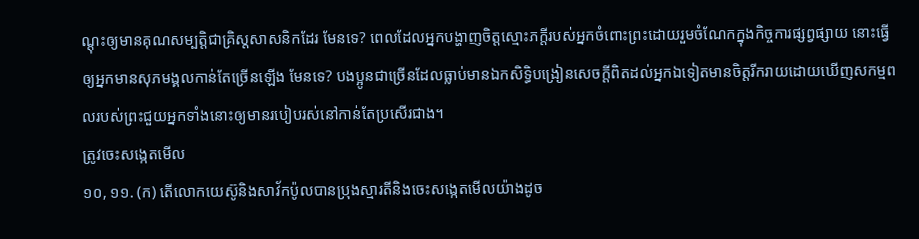ណ្ដុះឲ្យមានគុណសម្បត្ដិជាគ្រិស្តសាសនិកដែរ មែនទេ? ពេលដែលអ្នកបង្ហាញចិត្តស្មោះភក្ដីរបស់អ្នកចំពោះព្រះដោយរួមចំណែកក្នុងកិច្ចការផ្សព្វផ្សាយ នោះធ្វើឲ្យអ្នកមានសុភមង្គលកាន់តែច្រើនឡើង មែនទេ? បងប្អូនជាច្រើនដែលធ្លាប់មានឯកសិទ្ធិបង្រៀនសេចក្ដីពិតដល់អ្នកឯទៀតមានចិត្តរីករាយដោយឃើញសកម្មពលរបស់ព្រះជួយអ្នកទាំងនោះឲ្យមានរបៀបរស់នៅកាន់តែប្រសើរជាង។
ត្រូវចេះសង្កេតមើល
១០, ១១. (ក) តើលោកយេស៊ូនិងសាវ័កប៉ូលបានប្រុងស្មារតីនិងចេះសង្កេតមើលយ៉ាងដូច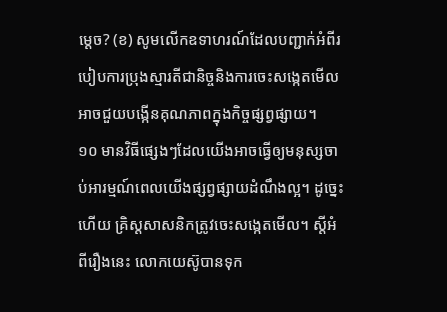ម្ដេច? (ខ) សូមលើកឧទាហរណ៍ដែលបញ្ជាក់អំពីរបៀបការប្រុងស្មារតីជានិច្ចនិងការចេះសង្កេតមើលអាចជួយបង្កើនគុណភាពក្នុងកិច្ចផ្សព្វផ្សាយ។
១០ មានវិធីផ្សេងៗដែលយើងអាចធ្វើឲ្យមនុស្សចាប់អារម្មណ៍ពេលយើងផ្សព្វផ្សាយដំណឹងល្អ។ ដូច្នេះហើយ គ្រិស្តសាសនិកត្រូវចេះសង្កេតមើល។ ស្តីអំពីរឿងនេះ លោកយេស៊ូបានទុក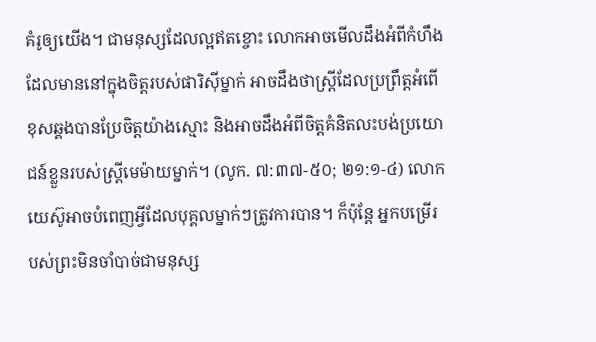គំរូឲ្យយើង។ ជាមនុស្សដែលល្អឥតខ្ចោះ លោកអាចមើលដឹងអំពីកំហឹងដែលមាននៅក្នុងចិត្តរបស់ផារិស៊ីម្នាក់ អាចដឹងថាស្ត្រីដែលប្រព្រឹត្តអំពើខុសឆ្គងបានប្រែចិត្តយ៉ាងស្មោះ និងអាចដឹងអំពីចិត្តគំនិតលះបង់ប្រយោជន៍ខ្លួនរបស់ស្ត្រីមេម៉ាយម្នាក់។ (លូក. ៧:៣៧-៥០; ២១:១-៤) លោកយេស៊ូអាចបំពេញអ្វីដែលបុគ្គលម្នាក់ៗត្រូវការបាន។ ក៏ប៉ុន្តែ អ្នកបម្រើរបស់ព្រះមិនចាំបាច់ជាមនុស្ស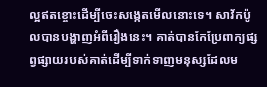ល្អឥតខ្ចោះដើម្បីចេះសង្កេតមើលនោះទេ។ សាវ័កប៉ូលបានបង្ហាញអំពីរឿងនេះ។ គាត់បានកែប្រែពាក្យផ្សព្វផ្សាយរបស់គាត់ដើម្បីទាក់ទាញមនុស្សដែលម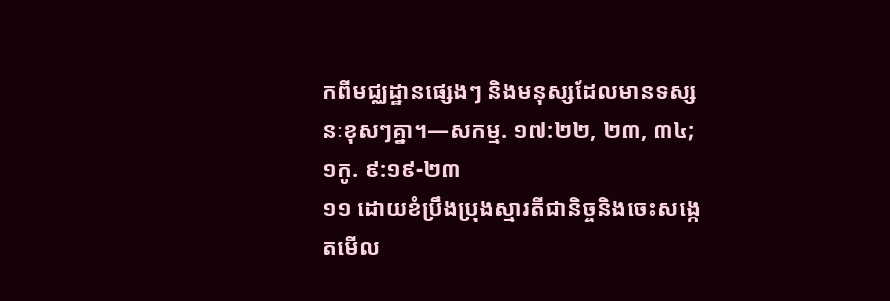កពីមជ្ឈដ្ឋានផ្សេងៗ និងមនុស្សដែលមានទស្សនៈខុសៗគ្នា។—សកម្ម. ១៧:២២, ២៣, ៣៤; ១កូ. ៩:១៩-២៣
១១ ដោយខំប្រឹងប្រុងស្មារតីជានិច្ចនិងចេះសង្កេតមើល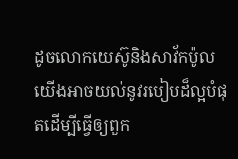ដូចលោកយេស៊ូនិងសាវ័កប៉ូល យើងអាចយល់នូវរបៀបដ៏ល្អបំផុតដើម្បីធ្វើឲ្យពួក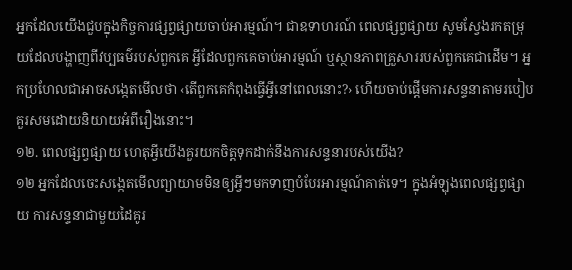អ្នកដែលយើងជួបក្នុងកិច្ចការផ្សព្វផ្សាយចាប់អារម្មណ៍។ ជាឧទាហរណ៍ ពេលផ្សព្វផ្សាយ សូមស្វែងរកតម្រុយដែលបង្ហាញពីវប្បធម៌របស់ពួកគេ អ្វីដែលពួកគេចាប់អារម្មណ៍ ឬស្ថានភាពគ្រួសាររបស់ពួកគេជាដើម។ អ្នកប្រហែលជាអាចសង្កេតមើលថា ‹តើពួកគេកំពុងធ្វើអ្វីនៅពេលនោះ?› ហើយចាប់ផ្ដើមការសន្ទនាតាមរបៀបគួរសមដោយនិយាយអំពីរឿងនោះ។
១២. ពេលផ្សព្វផ្សាយ ហេតុអ្វីយើងគួរយកចិត្តទុកដាក់នឹងការសន្ទនារបស់យើង?
១២ អ្នកដែលចេះសង្កេតមើលព្យាយាមមិនឲ្យអ្វីៗមកទាញបំបែរអារម្មណ៍គាត់ទេ។ ក្នុងអំឡុងពេលផ្សព្វផ្សាយ ការសន្ទនាជាមួយដៃគូរ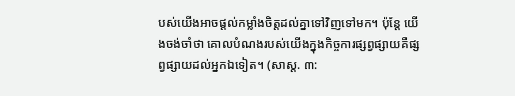បស់យើងអាចផ្ដល់កម្លាំងចិត្តដល់គ្នាទៅវិញទៅមក។ ប៉ុន្តែ យើងចង់ចាំថា គោលបំណងរបស់យើងក្នុងកិច្ចការផ្សព្វផ្សាយគឺផ្សព្វផ្សាយដល់អ្នកឯទៀត។ (សាស្ដ. ៣: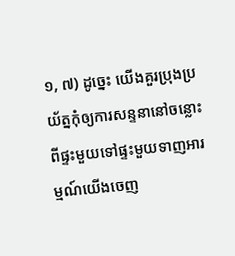១, ៧) ដូច្នេះ យើងគួរប្រុងប្រយ័ត្នកុំឲ្យការសន្ទនានៅចន្លោះពីផ្ទះមួយទៅផ្ទះមួយទាញអារម្មណ៍យើងចេញ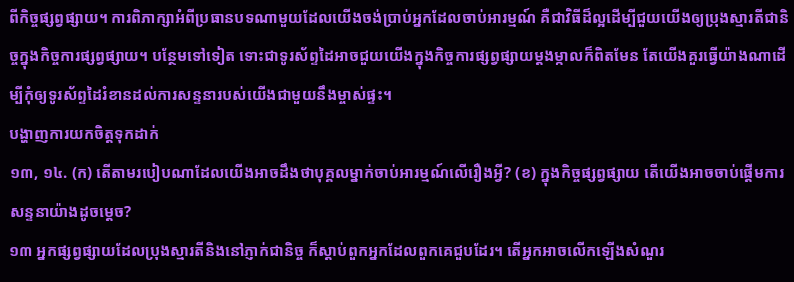ពីកិច្ចផ្សព្វផ្សាយ។ ការពិភាក្សាអំពីប្រធានបទណាមួយដែលយើងចង់ប្រាប់អ្នកដែលចាប់អារម្មណ៍ គឺជាវិធីដ៏ល្អដើម្បីជួយយើងឲ្យប្រុងស្មារតីជានិច្ចក្នុងកិច្ចការផ្សព្វផ្សាយ។ បន្ថែមទៅទៀត ទោះជាទូរស័ព្ទដៃអាចជួយយើងក្នុងកិច្ចការផ្សព្វផ្សាយម្ដងម្កាលក៏ពិតមែន តែយើងគួរធ្វើយ៉ាងណាដើម្បីកុំឲ្យទូរស័ព្ទដៃរំខានដល់ការសន្ទនារបស់យើងជាមួយនឹងម្ចាស់ផ្ទះ។
បង្ហាញការយកចិត្តទុកដាក់
១៣, ១៤. (ក) តើតាមរបៀបណាដែលយើងអាចដឹងថាបុគ្គលម្នាក់ចាប់អារម្មណ៍លើរឿងអ្វី? (ខ) ក្នុងកិច្ចផ្សព្វផ្សាយ តើយើងអាចចាប់ផ្ដើមការសន្ទនាយ៉ាងដូចម្ដេច?
១៣ អ្នកផ្សព្វផ្សាយដែលប្រុងស្មារតីនិងនៅភ្ញាក់ជានិច្ច ក៏ស្ដាប់ពួកអ្នកដែលពួកគេជួបដែរ។ តើអ្នកអាចលើកឡើងសំណួរ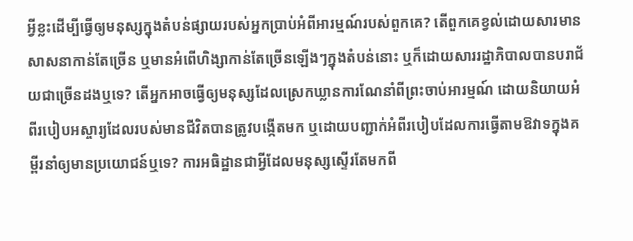អ្វីខ្លះដើម្បីធ្វើឲ្យមនុស្សក្នុងតំបន់ផ្សាយរបស់អ្នកប្រាប់អំពីអារម្មណ៍របស់ពួកគេ? តើពួកគេខ្វល់ដោយសារមានសាសនាកាន់តែច្រើន ឬមានអំពើហិង្សាកាន់តែច្រើនឡើងៗក្នុងតំបន់នោះ ឬក៏ដោយសាររដ្ឋាភិបាលបានបរាជ័យជាច្រើនដងឬទេ? តើអ្នកអាចធ្វើឲ្យមនុស្សដែលស្រេកឃ្លានការណែនាំពីព្រះចាប់អារម្មណ៍ ដោយនិយាយអំពីរបៀបអស្ចារ្យដែលរបស់មានជីវិតបានត្រូវបង្កើតមក ឬដោយបញ្ជាក់អំពីរបៀបដែលការធ្វើតាមឱវាទក្នុងគម្ពីរនាំឲ្យមានប្រយោជន៍ឬទេ? ការអធិដ្ឋានជាអ្វីដែលមនុស្សស្ទើរតែមកពី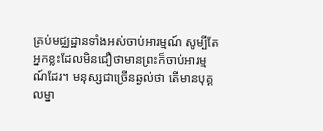គ្រប់មជ្ឈដ្ឋានទាំងអស់ចាប់អារម្មណ៍ សូម្បីតែអ្នកខ្លះដែលមិនជឿថាមានព្រះក៏ចាប់អារម្មណ៍ដែរ។ មនុស្សជាច្រើនឆ្ងល់ថា តើមានបុគ្គលម្នា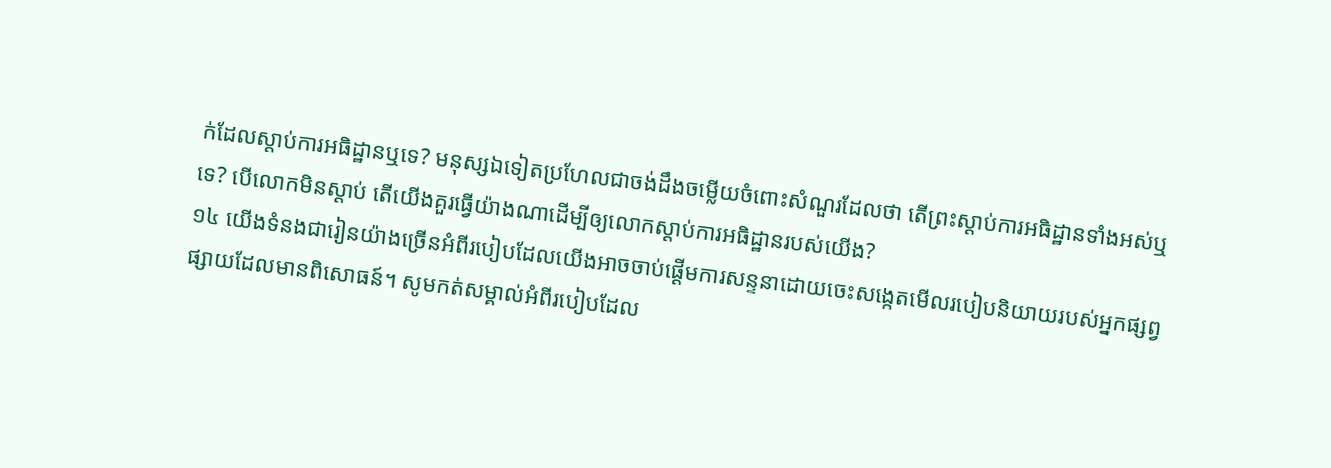ក់ដែលស្ដាប់ការអធិដ្ឋានឬទេ? មនុស្សឯទៀតប្រហែលជាចង់ដឹងចម្លើយចំពោះសំណួរដែលថា តើព្រះស្ដាប់ការអធិដ្ឋានទាំងអស់ឬទេ? បើលោកមិនស្ដាប់ តើយើងគួរធ្វើយ៉ាងណាដើម្បីឲ្យលោកស្ដាប់ការអធិដ្ឋានរបស់យើង?
១៤ យើងទំនងជារៀនយ៉ាងច្រើនអំពីរបៀបដែលយើងអាចចាប់ផ្ដើមការសន្ទនាដោយចេះសង្កេតមើលរបៀបនិយាយរបស់អ្នកផ្សព្វផ្សាយដែលមានពិសោធន៍។ សូមកត់សម្គាល់អំពីរបៀបដែល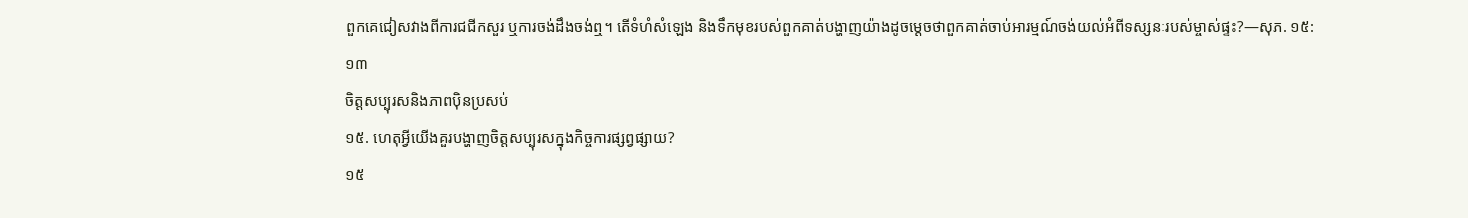ពួកគេជៀសវាងពីការជជីកសួរ ឬការចង់ដឹងចង់ឮ។ តើទំហំសំឡេង និងទឹកមុខរបស់ពួកគាត់បង្ហាញយ៉ាងដូចម្ដេចថាពួកគាត់ចាប់អារម្មណ៍ចង់យល់អំពីទស្សនៈរបស់ម្ចាស់ផ្ទះ?—សុភ. ១៥:១៣
ចិត្តសប្បុរសនិងភាពប៉ិនប្រសប់
១៥. ហេតុអ្វីយើងគួរបង្ហាញចិត្តសប្បុរសក្នុងកិច្ចការផ្សព្វផ្សាយ?
១៥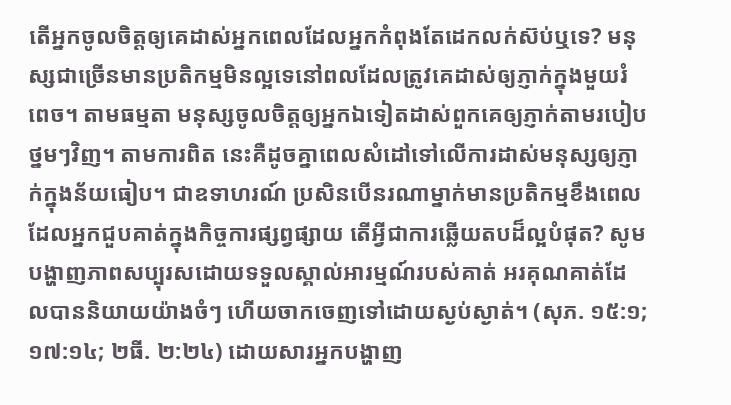តើអ្នកចូលចិត្តឲ្យគេដាស់អ្នកពេលដែលអ្នកកំពុងតែដេកលក់ស៊ប់ឬទេ? មនុស្សជាច្រើនមានប្រតិកម្មមិនល្អទេនៅពលដែលត្រូវគេដាស់ឲ្យភ្ញាក់ក្នុងមួយរំពេច។ តាមធម្មតា មនុស្សចូលចិត្តឲ្យអ្នកឯទៀតដាស់ពួកគេឲ្យភ្ញាក់តាមរបៀបថ្នមៗវិញ។ តាមការពិត នេះគឺដូចគ្នាពេលសំដៅទៅលើការដាស់មនុស្សឲ្យភ្ញាក់ក្នុងន័យធៀប។ ជាឧទាហរណ៍ ប្រសិនបើនរណាម្នាក់មានប្រតិកម្មខឹងពេលដែលអ្នកជួបគាត់ក្នុងកិច្ចការផ្សព្វផ្សាយ តើអ្វីជាការឆ្លើយតបដ៏ល្អបំផុត? សូមបង្ហាញភាពសប្បុរសដោយទទួលស្គាល់អារម្មណ៍របស់គាត់ អរគុណគាត់ដែលបាននិយាយយ៉ាងចំៗ ហើយចាកចេញទៅដោយស្ងប់ស្ងាត់។ (សុភ. ១៥:១; ១៧:១៤; ២ធី. ២:២៤) ដោយសារអ្នកបង្ហាញ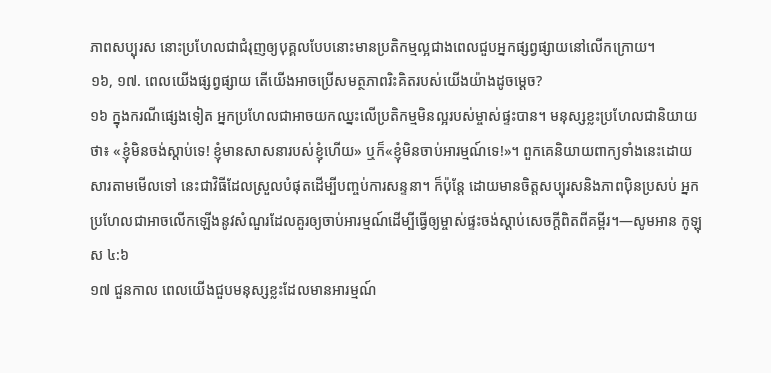ភាពសប្បុរស នោះប្រហែលជាជំរុញឲ្យបុគ្គលបែបនោះមានប្រតិកម្មល្អជាងពេលជួបអ្នកផ្សព្វផ្សាយនៅលើកក្រោយ។
១៦, ១៧. ពេលយើងផ្សព្វផ្សាយ តើយើងអាចប្រើសមត្ថភាពរិះគិតរបស់យើងយ៉ាងដូចម្ដេច?
១៦ ក្នុងករណីផ្សេងទៀត អ្នកប្រហែលជាអាចយកឈ្នះលើប្រតិកម្មមិនល្អរបស់ម្ចាស់ផ្ទះបាន។ មនុស្សខ្លះប្រហែលជានិយាយថា៖ «ខ្ញុំមិនចង់ស្ដាប់ទេ! ខ្ញុំមានសាសនារបស់ខ្ញុំហើយ» ឬក៏«ខ្ញុំមិនចាប់អារម្មណ៍ទេ!»។ ពួកគេនិយាយពាក្យទាំងនេះដោយសារតាមមើលទៅ នេះជាវិធីដែលស្រួលបំផុតដើម្បីបញ្ចប់ការសន្ទនា។ ក៏ប៉ុន្តែ ដោយមានចិត្តសប្បុរសនិងភាពប៉ិនប្រសប់ អ្នកប្រហែលជាអាចលើកឡើងនូវសំណួរដែលគួរឲ្យចាប់អារម្មណ៍ដើម្បីធ្វើឲ្យម្ចាស់ផ្ទះចង់ស្ដាប់សេចក្ដីពិតពីគម្ពីរ។—សូមអាន កូឡុស ៤:៦
១៧ ជួនកាល ពេលយើងជួបមនុស្សខ្លះដែលមានអារម្មណ៍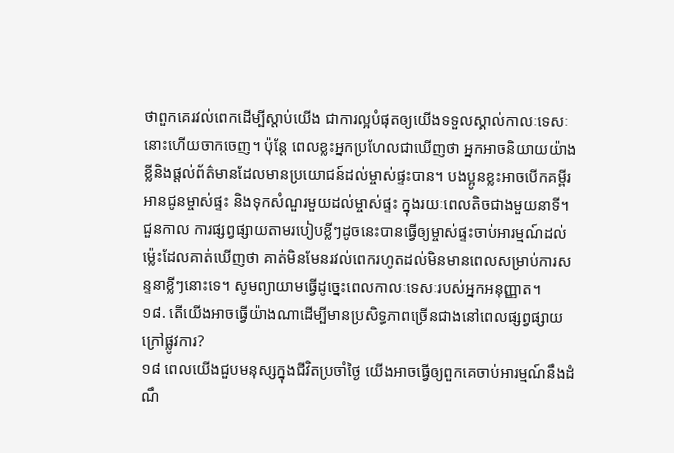ថាពួកគេរវល់ពេកដើម្បីស្ដាប់យើង ជាការល្អបំផុតឲ្យយើងទទួលស្គាល់កាលៈទេសៈនោះហើយចាកចេញ។ ប៉ុន្តែ ពេលខ្លះអ្នកប្រហែលជាឃើញថា អ្នកអាចនិយាយយ៉ាងខ្លីនិងផ្ដល់ព័ត៌មានដែលមានប្រយោជន៍ដល់ម្ចាស់ផ្ទះបាន។ បងប្អូនខ្លះអាចបើកគម្ពីរ អានជូនម្ចាស់ផ្ទះ និងទុកសំណួរមួយដល់ម្ចាស់ផ្ទះ ក្នុងរយៈពេលតិចជាងមួយនាទី។ ជួនកាល ការផ្សព្វផ្សាយតាមរបៀបខ្លីៗដូចនេះបានធ្វើឲ្យម្ចាស់ផ្ទះចាប់អារម្មណ៍ដល់ម្ល៉េះដែលគាត់ឃើញថា គាត់មិនមែនរវល់ពេករហូតដល់មិនមានពេលសម្រាប់ការសន្ទនាខ្លីៗនោះទេ។ សូមព្យាយាមធ្វើដូច្នេះពេលកាលៈទេសៈរបស់អ្នកអនុញ្ញាត។
១៨. តើយើងអាចធ្វើយ៉ាងណាដើម្បីមានប្រសិទ្ធភាពច្រើនជាងនៅពេលផ្សព្វផ្សាយក្រៅផ្លូវការ?
១៨ ពេលយើងជួបមនុស្សក្នុងជីវិតប្រចាំថ្ងៃ យើងអាចធ្វើឲ្យពួកគេចាប់អារម្មណ៍នឹងដំណឹ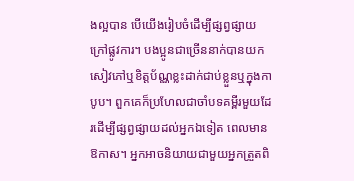ងល្អបាន បើយើងរៀបចំដើម្បីផ្សព្វផ្សាយក្រៅផ្លូវការ។ បងប្អូនជាច្រើននាក់បានយកសៀវភៅឬខិត្តប័ណ្ណខ្លះដាក់ជាប់ខ្លួនឬក្នុងកាបូប។ ពួកគេក៏ប្រហែលជាចាំបទគម្ពីរមួយដែរដើម្បីផ្សព្វផ្សាយដល់អ្នកឯទៀត ពេលមានឱកាស។ អ្នកអាចនិយាយជាមួយអ្នកត្រួតពិ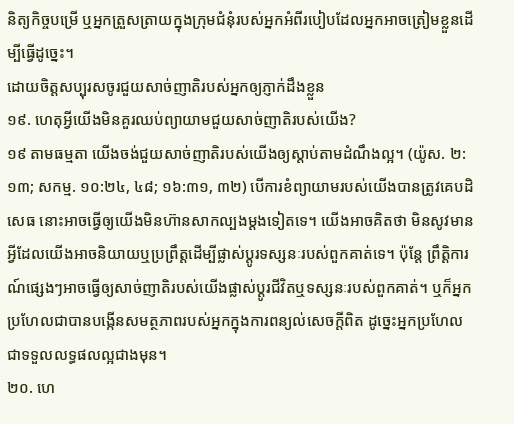និត្យកិច្ចបម្រើ ឬអ្នកត្រួសត្រាយក្នុងក្រុមជំនុំរបស់អ្នកអំពីរបៀបដែលអ្នកអាចត្រៀមខ្លួនដើម្បីធ្វើដូច្នេះ។
ដោយចិត្តសប្បុរសចូរជួយសាច់ញាតិរបស់អ្នកឲ្យភ្ញាក់ដឹងខ្លួន
១៩. ហេតុអ្វីយើងមិនគួរឈប់ព្យាយាមជួយសាច់ញាតិរបស់យើង?
១៩ តាមធម្មតា យើងចង់ជួយសាច់ញាតិរបស់យើងឲ្យស្ដាប់តាមដំណឹងល្អ។ (យ៉ូស. ២:១៣; សកម្ម. ១០:២៤, ៤៨; ១៦:៣១, ៣២) បើការខំព្យាយាមរបស់យើងបានត្រូវគេបដិសេធ នោះអាចធ្វើឲ្យយើងមិនហ៊ានសាកល្បងម្ដងទៀតទេ។ យើងអាចគិតថា មិនសូវមានអ្វីដែលយើងអាចនិយាយឬប្រព្រឹត្តដើម្បីផ្លាស់ប្ដូរទស្សនៈរបស់ពួកគាត់ទេ។ ប៉ុន្តែ ព្រឹត្ដិការណ៍ផ្សេងៗអាចធ្វើឲ្យសាច់ញាតិរបស់យើងផ្លាស់ប្ដូរជីវិតឬទស្សនៈរបស់ពួកគាត់។ ឬក៏អ្នកប្រហែលជាបានបង្កើនសមត្ថភាពរបស់អ្នកក្នុងការពន្យល់សេចក្ដីពិត ដូច្នេះអ្នកប្រហែលជាទទួលលទ្ធផលល្អជាងមុន។
២០. ហេ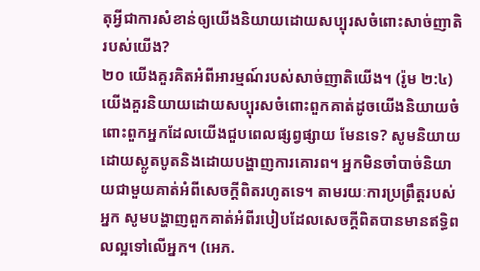តុអ្វីជាការសំខាន់ឲ្យយើងនិយាយដោយសប្បុរសចំពោះសាច់ញាតិរបស់យើង?
២០ យើងគួរគិតអំពីអារម្មណ៍របស់សាច់ញាតិយើង។ (រ៉ូម ២:៤) យើងគួរនិយាយដោយសប្បុរសចំពោះពួកគាត់ដូចយើងនិយាយចំពោះពួកអ្នកដែលយើងជួបពេលផ្សព្វផ្សាយ មែនទេ? សូមនិយាយដោយស្លូតបូតនិងដោយបង្ហាញការគោរព។ អ្នកមិនចាំបាច់និយាយជាមួយគាត់អំពីសេចក្ដីពិតរហូតទេ។ តាមរយៈការប្រព្រឹត្តរបស់អ្នក សូមបង្ហាញពួកគាត់អំពីរបៀបដែលសេចក្ដីពិតបានមានឥទ្ធិពលល្អទៅលើអ្នក។ (អេភ.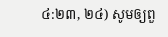៤:២៣, ២៤) សូមឲ្យពួ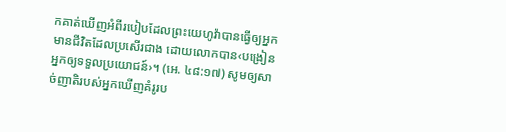កគាត់ឃើញអំពីរបៀបដែលព្រះយេហូវ៉ាបានធ្វើឲ្យអ្នកមានជីវិតដែលប្រសើរជាង ដោយលោកបាន‹បង្រៀនអ្នកឲ្យទទួលប្រយោជន៍›។ (អេ. ៤៨:១៧) សូមឲ្យសាច់ញាតិរបស់អ្នកឃើញគំរូរប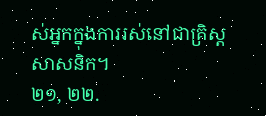ស់អ្នកក្នុងការរស់នៅជាគ្រិស្តសាសនិក។
២១, ២២.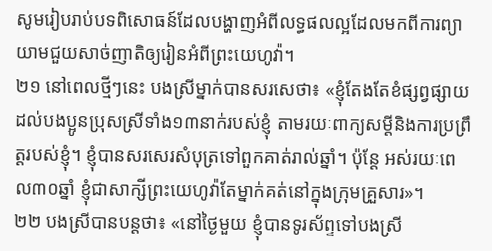សូមរៀបរាប់បទពិសោធន៍ដែលបង្ហាញអំពីលទ្ធផលល្អដែលមកពីការព្យាយាមជួយសាច់ញាតិឲ្យរៀនអំពីព្រះយេហូវ៉ា។
២១ នៅពេលថ្មីៗនេះ បងស្រីម្នាក់បានសរសេថា៖ «ខ្ញុំតែងតែខំផ្សព្វផ្សាយដល់បងប្អូនប្រុសស្រីទាំង១៣នាក់របស់ខ្ញុំ តាមរយៈពាក្យសម្ដីនិងការប្រព្រឹត្តរបស់ខ្ញុំ។ ខ្ញុំបានសរសេរសំបុត្រទៅពួកគាត់រាល់ឆ្នាំ។ ប៉ុន្តែ អស់រយៈពេល៣០ឆ្នាំ ខ្ញុំជាសាក្សីព្រះយេហូវ៉ាតែម្នាក់គត់នៅក្នុងក្រុមគ្រួសារ»។
២២ បងស្រីបានបន្តថា៖ «នៅថ្ងៃមួយ ខ្ញុំបានទូរស័ព្ទទៅបងស្រី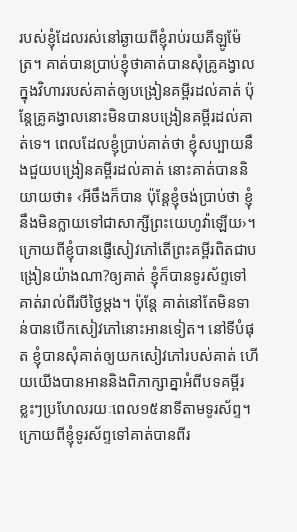របស់ខ្ញុំដែលរស់នៅឆ្ងាយពីខ្ញុំរាប់រយគីឡូម៉ែត្រ។ គាត់បានប្រាប់ខ្ញុំថាគាត់បានសុំគ្រូគង្វាលក្នុងវិហាររបស់គាត់ឲ្យបង្រៀនគម្ពីរដល់គាត់ ប៉ុន្តែគ្រូគង្វាលនោះមិនបានបង្រៀនគម្ពីរដល់គាត់ទេ។ ពេលដែលខ្ញុំប្រាប់គាត់ថា ខ្ញុំសប្បាយនឹងជួយបង្រៀនគម្ពីរដល់គាត់ នោះគាត់បាននិយាយថា៖ ‹អីចឹងក៏បាន ប៉ុន្តែខ្ញុំចង់ប្រាប់ថា ខ្ញុំនឹងមិនក្លាយទៅជាសាក្សីព្រះយេហូវ៉ាឡើយ›។ ក្រោយពីខ្ញុំបានផ្ញើសៀវភៅតើព្រះគម្ពីរពិតជាបង្រៀនយ៉ាងណា?ឲ្យគាត់ ខ្ញុំក៏បានទូរស័ព្ទទៅគាត់រាល់ពីរបីថ្ងៃម្ដង។ ប៉ុន្តែ គាត់នៅតែមិនទាន់បានបើកសៀវភៅនោះអានទៀត។ នៅទីបំផុត ខ្ញុំបានសុំគាត់ឲ្យយកសៀវភៅរបស់គាត់ ហើយយើងបានអាននិងពិភាក្សាគ្នាអំពីបទគម្ពីរខ្លះៗប្រហែលរយៈពេល១៥នាទីតាមទូរស័ព្ទ។ ក្រោយពីខ្ញុំទូរស័ព្ទទៅគាត់បានពីរ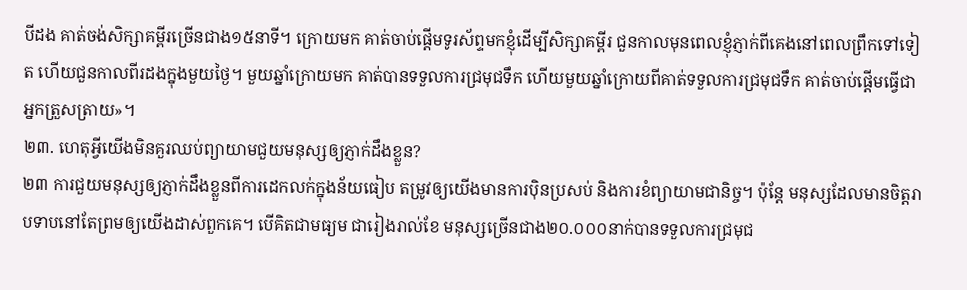បីដង គាត់ចង់សិក្សាគម្ពីរច្រើនជាង១៥នាទី។ ក្រោយមក គាត់ចាប់ផ្ដើមទូរស័ព្ទមកខ្ញុំដើម្បីសិក្សាគម្ពីរ ជួនកាលមុនពេលខ្ញុំភ្ញាក់ពីគេងនៅពេលព្រឹកទៅទៀត ហើយជួនកាលពីរដងក្នុងមួយថ្ងៃ។ មួយឆ្នាំក្រោយមក គាត់បានទទួលការជ្រមុជទឹក ហើយមួយឆ្នាំក្រោយពីគាត់ទទួលការជ្រមុជទឹក គាត់ចាប់ផ្ដើមធ្វើជាអ្នកត្រួសត្រាយ»។
២៣. ហេតុអ្វីយើងមិនគួរឈប់ព្យាយាមជួយមនុស្សឲ្យភ្ញាក់ដឹងខ្លួន?
២៣ ការជួយមនុស្សឲ្យភ្ញាក់ដឹងខ្លួនពីការដេកលក់ក្នុងន័យធៀប តម្រូវឲ្យយើងមានការប៉ិនប្រសប់ និងការខំព្យាយាមជានិច្ច។ ប៉ុន្តែ មនុស្សដែលមានចិត្តរាបទាបនៅតែព្រមឲ្យយើងដាស់ពួកគេ។ បើគិតជាមធ្យម ជារៀងរាល់ខែ មនុស្សច្រើនជាង២០.០០០នាក់បានទទួលការជ្រមុជ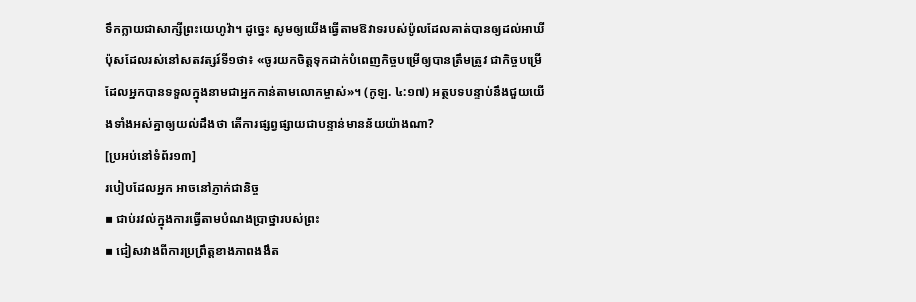ទឹកក្លាយជាសាក្សីព្រះយេហូវ៉ា។ ដូច្នេះ សូមឲ្យយើងធ្វើតាមឱវាទរបស់ប៉ូលដែលគាត់បានឲ្យដល់អាឃីប៉ុសដែលរស់នៅសតវត្សរ៍ទី១ថា៖ «ចូរយកចិត្តទុកដាក់បំពេញកិច្ចបម្រើឲ្យបានត្រឹមត្រូវ ជាកិច្ចបម្រើដែលអ្នកបានទទួលក្នុងនាមជាអ្នកកាន់តាមលោកម្ចាស់»។ (កូឡ. ៤:១៧) អត្ថបទបន្ទាប់នឹងជួយយើងទាំងអស់គ្នាឲ្យយល់ដឹងថា តើការផ្សព្វផ្សាយជាបន្ទាន់មានន័យយ៉ាងណា?
[ប្រអប់នៅទំព័រ១៣]
របៀបដែលអ្នក អាចនៅភ្ញាក់ជានិច្ច
▪ ជាប់រវល់ក្នុងការធ្វើតាមបំណងប្រាថ្នារបស់ព្រះ
▪ ជៀសវាងពីការប្រព្រឹត្តខាងភាពងងឹត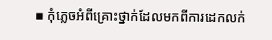▪ កុំភ្លេចអំពីគ្រោះថ្នាក់ដែលមកពីការដេកលក់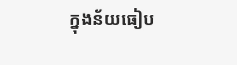ក្នុងន័យធៀប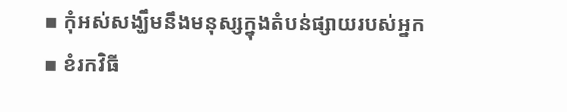▪ កុំអស់សង្ឃឹមនឹងមនុស្សក្នុងតំបន់ផ្សាយរបស់អ្នក
▪ ខំរកវិធី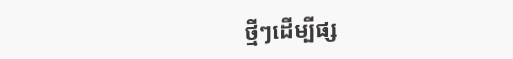ថ្មីៗដើម្បីផ្ស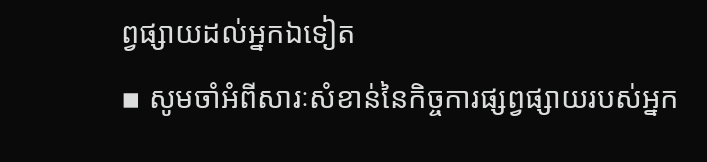ព្វផ្សាយដល់អ្នកឯទៀត
▪ សូមចាំអំពីសារៈសំខាន់នៃកិច្ចការផ្សព្វផ្សាយរបស់អ្នក